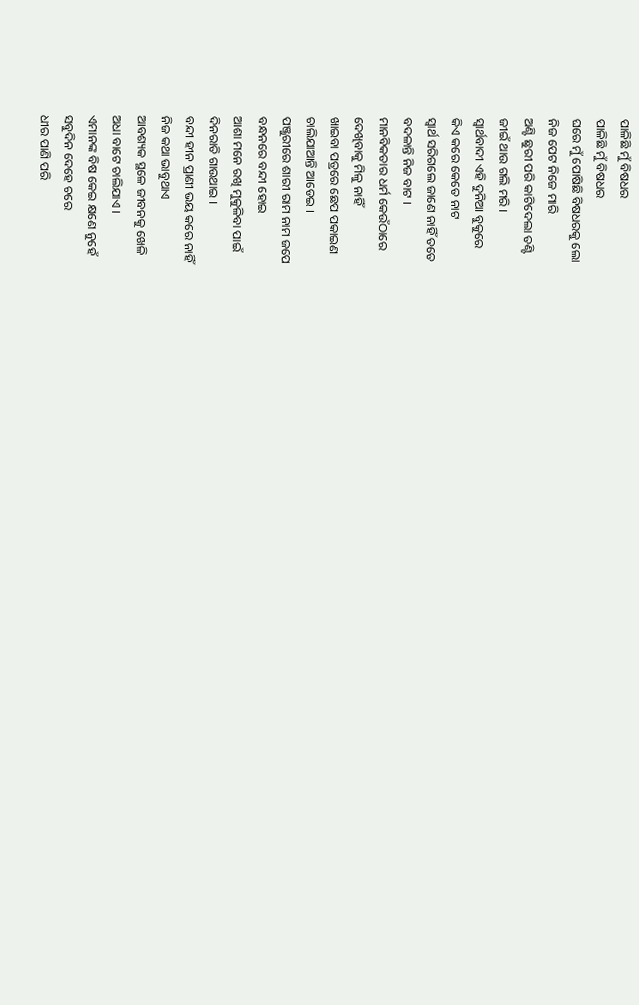ପାଳିଛି ମୁଁ ବିଷଧର
ପାଳିଛି ମୁଁ ବିଷଧର
ଘରେ ମୁଁ ପୋଷିଛି ବିଷଧରକୁ ଲୋ
ନିଜ ପେଟ ନିଜେ ମାରି
ଅଣ୍ଟି ଛୁରୀ ପରି କାଟିଦେଲା ତଣ୍ଟି
ଜୀଇଁ ଥାଉ ଗଲି ମରି ।
ସ୍ୱାର୍ଥବାଦୀ ଏହି ଦୁନିଆ ବୁକୁରେ
କିଏ କରେ କେତେ ନାଟ
ସ୍ୱାର୍ଥ ସରିଗଲେ ଜାଣେ ନାହିଁ ତତେ
ବଦଳାନ୍ତି ନିଜ ବାଟ ।
ମାନବିକତାର ଧର୍ମ କେଉଁଠାରେ
ଦେଖିବାକୁ ମିଳୁ ନାହିଁ
ଖାଇବା ପତ୍ରରେ ଛେପ ପକାଇଣ
ଚାଲିଯାଆନ୍ତି ଆଡେଇ ।
ପଞ୍ଜୁରୀରେ ଶାରୀ ରାମ ନାମ ଜପେ
ବନ୍ଧନରେ ବନ୍ଦୀ ହୋଇ
ଆଶା ମନେ ରଖି ମୁକୁଳିବା ପାଇଁ
ଦିନରାତି ଗାଉଥାଇ ।
ବନ୍ଦୀ ହୀନ ପ୍ରାଣୀ ଭୟ କରେ ନାହିଁ
ନିଜ କଥା ଭାବୁଥାଏ
ଆବଶ୍ୟକ ସ୍ଥଳେ ଜୀବନକୁ ଖେଳି
ଅଧା ବାଟେ ଚାଲିଯାଏ ।
ଏମାନଙ୍କ ବିଷ କେଇ କ୍ଷଣେ ନୁହେଁ
ସବୁଦିନ ଦେହେ ଚରେ
ଧୀର ପାଣି ପରି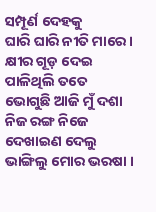ସମ୍ପୂର୍ଣ ଦେହକୁ
ଘାରି ଘାରି ନୀତି ମାରେ ।
କ୍ଷୀର ଗୂଡ଼ ଦେଇ ପାଳିଥିଲି ତତେ
ଭୋଗୁଛି ଆଜି ମୁଁ ଦଶା
ନିଜ ରଙ୍ଗ ନିଜେ ଦେଖାଇଣ ଦେଲୁ
ଭାଙ୍ଗିଲୁ ମୋର ଭରଷା ।